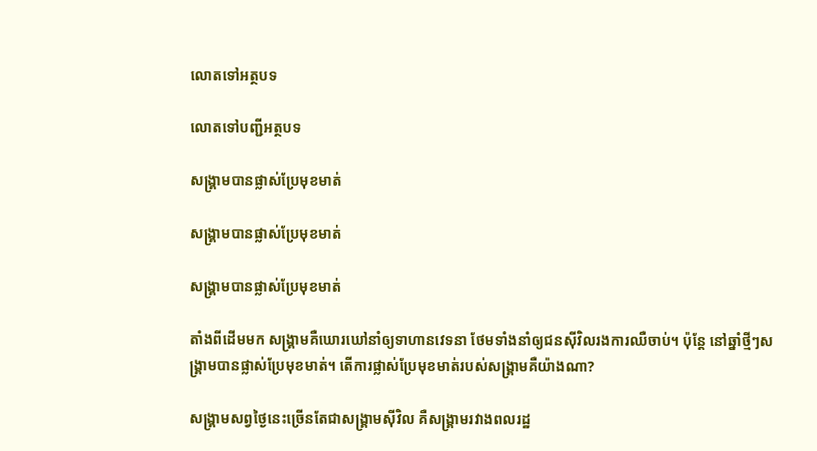លោតទៅអត្ថបទ

លោតទៅបញ្ជីអត្ថបទ

សង្គ្រាមបានផ្លាស់ប្រែមុខមាត់

សង្គ្រាមបានផ្លាស់ប្រែមុខមាត់

សង្គ្រាមបានផ្លាស់ប្រែមុខមាត់

តាំងពីដើមមក សង្គ្រាមគឺឃោរឃៅនាំឲ្យទាហានវេទនា ថែមទាំងនាំឲ្យជនស៊ីវិលរងការឈឺចាប់។ ប៉ុន្តែ នៅឆ្នាំថ្មីៗសង្គ្រាមបានផ្លាស់ប្រែមុខមាត់។ តើការផ្លាស់ប្រែមុខមាត់របស់សង្គ្រាមគឺយ៉ាងណា?

សង្គ្រាមសព្វថ្ងៃនេះច្រើនតែជាសង្គ្រាមស៊ីវិល គឺសង្គ្រាមរវាងពលរដ្ឋ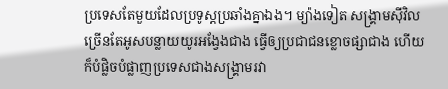ប្រទេសតែមួយដែលប្រទូស្តប្រឆាំងគ្នាឯង។ ម្យ៉ាងទៀត សង្គ្រាមស៊ីវិលច្រើនតែអូសបន្លាយយូរអង្វែងជាង ធ្វើឲ្យប្រជាជនខ្លោចផ្សាជាង ហើយក៏បំផ្លិចបំផ្លាញប្រទេសជាងសង្គ្រាមរវា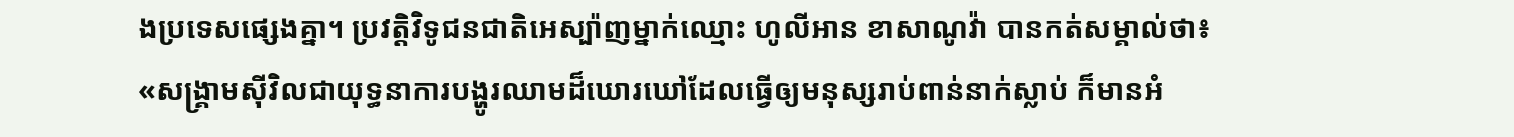ងប្រទេសផ្សេងគ្នា។ ប្រវត្ដិវិទូជនជាតិអេស្ប៉ាញម្នាក់ឈ្មោះ ហូលីអាន ខាសាណូវ៉ា បានកត់សម្គាល់ថា៖ «សង្គ្រាមស៊ីវិលជាយុទ្ធនាការបង្ហូរឈាមដ៏ឃោរឃៅដែលធ្វើឲ្យមនុស្សរាប់ពាន់នាក់ស្លាប់ ក៏មានអំ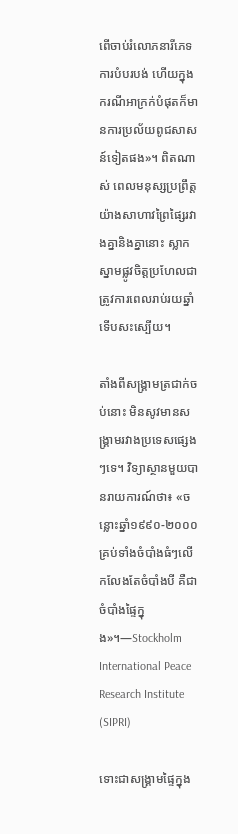ពើចាប់រំលោភនារីភេទ ការបំបរបង់ ហើយក្នុងករណីអាក្រក់បំផុតក៏មានការប្រល័យពូជសាសន៍ទៀតផង»។ ពិតណាស់ ពេលមនុស្សប្រព្រឹត្តយ៉ាងសាហាវព្រៃផ្សៃរវាងគ្នានិងគ្នានោះ ស្លាកស្នាមផ្លូវចិត្តប្រហែលជាត្រូវការពេលរាប់រយឆ្នាំទើបសះស្បើយ។

តាំងពីសង្គ្រាមត្រជាក់ចប់នោះ មិនសូវមានសង្គ្រាមរវាងប្រទេសផ្សេងៗទេ។ វិទ្យាស្ថានមួយបានរាយការណ៍ថា៖ «ចន្លោះឆ្នាំ១៩៩០-២០០០ គ្រប់ទាំងចំបាំងធំៗលើកលែងតែចំបាំងបី គឺជាចំបាំងផ្ទៃក្នុង»។—Stockholm International Peace Research Institute (SIPRI)

ទោះជាសង្គ្រាមផ្ទៃក្នុង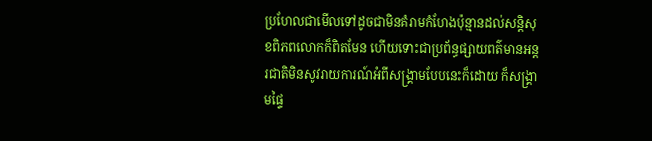ប្រហែលជាមើលទៅដូចជាមិនគំរាមកំហែងប៉ុន្មានដល់សន្ដិសុខពិភពលោកក៏ពិតមែន ហើយទោះជាប្រព័ន្ធផ្សាយពត៌មានអន្តរជាតិមិនសូវរាយការណ៍អំពីសង្គ្រាមបែបនេះក៏ដោយ ក៏សង្គ្រាមផ្ទៃ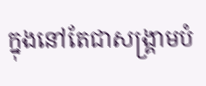ក្នុងនៅតែជាសង្គ្រាមបំ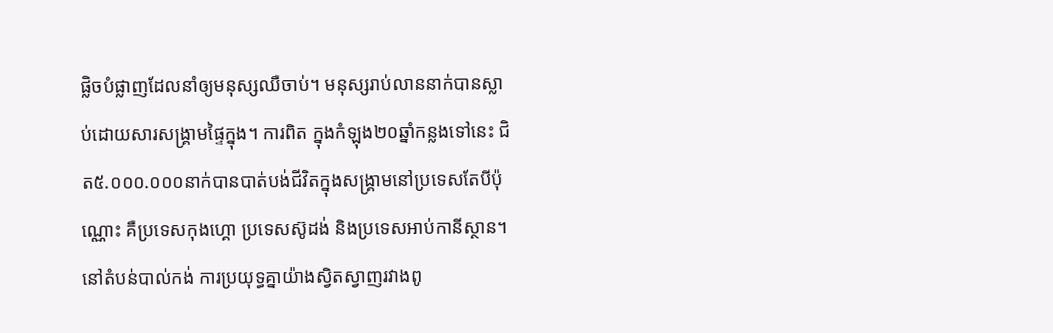ផ្លិចបំផ្លាញដែលនាំឲ្យមនុស្សឈឺចាប់។ មនុស្សរាប់លាននាក់បានស្លាប់ដោយសារសង្គ្រាមផ្ទៃក្នុង។ ការពិត ក្នុងកំឡុង២០ឆ្នាំកន្លងទៅនេះ ជិត៥.០០០.០០០នាក់បានបាត់បង់ជីវិតក្នុងសង្គ្រាមនៅប្រទេសតែបីប៉ុណ្ណោះ គឺប្រទេសកុងហ្គោ ប្រទេសស៊ូដង់ និងប្រទេសអាប់កានីស្ថាន។ នៅតំបន់បាល់កង់ ការប្រយុទ្ធគ្នាយ៉ាងស្វិតស្វាញរវាងពូ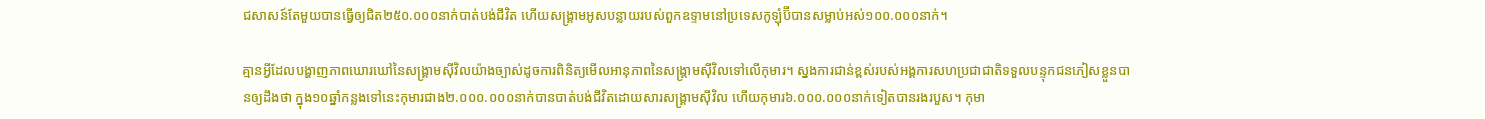ជសាសន៍តែមួយបានធ្វើឲ្យជិត២៥០.០០០នាក់បាត់បង់ជីវិត ហើយសង្គ្រាមអូសបន្លាយរបស់ពួកឧទ្ទាមនៅប្រទេសកូឡុំប៊ីបានសម្លាប់អស់១០០.០០០នាក់។

គ្មានអ្វីដែលបង្ហាញភាពឃោរឃៅនៃសង្គ្រាមស៊ីវិលយ៉ាងច្បាស់ដូចការពិនិត្យមើលអានុភាពនៃសង្គ្រាមស៊ីវិលទៅលើកុមារ។ ស្នងការជាន់ខ្ពស់របស់អង្គការសហប្រជាជាតិទទួលបន្ទុកជនភៀសខ្លួនបានឲ្យដឹងថា ក្នុង១០ឆ្នាំកន្លងទៅនេះកុមារជាង២.០០០.០០០នាក់បានបាត់បង់ជីវិតដោយសារសង្គ្រាមស៊ីវិល ហើយកុមារ៦.០០០.០០០នាក់ទៀតបានរងរបួស។ កុមា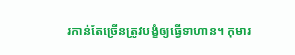រកាន់តែច្រើនត្រូវបង្ខំឲ្យធ្វើទាហាន។ កុមារ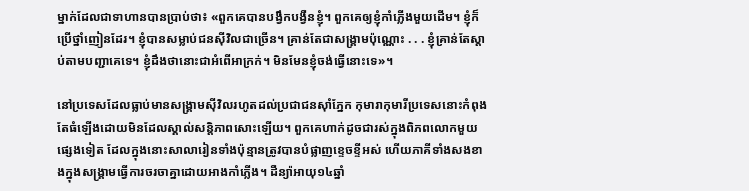ម្នាក់ដែលជាទាហានបានប្រាប់ថា៖ «ពួកគេបានបង្វឹកបង្វឺនខ្ញុំ។ ពួកគេឲ្យខ្ញុំកាំភ្លើងមួយដើម។ ខ្ញុំក៏ប្រើថ្នាំញៀនដែរ។ ខ្ញុំបានសម្លាប់ជនស៊ីវិលជាច្រើន។ គ្រាន់តែជាសង្គ្រាមប៉ុណ្ណោះ . . . ខ្ញុំគ្រាន់តែស្ដាប់តាមបញ្ជាគេទេ។ ខ្ញុំដឹងថានោះជាអំពើអាក្រក់។ មិនមែនខ្ញុំចង់ធ្វើនោះទេ»។

នៅប្រទេសដែលធ្លាប់មានសង្គ្រាមស៊ីវិលរហូតដល់ប្រជាជនស៊ាំភ្នែក កុមារាកុមារីប្រទេសនោះកំពុងតែធំឡើងដោយមិនដែលស្គាល់សន្ដិភាពសោះឡើយ។ ពួកគេហាក់ដូចជារស់ក្នុងពិភពលោកមួយផ្សេងទៀត ដែលក្នុងនោះសាលារៀនទាំងប៉ុន្មានត្រូវបានបំផ្លាញខ្ទេចខ្ទីអស់ ហើយភាគីទាំងសងខាងក្នុងសង្គ្រាមធ្វើការចរចាគ្នាដោយអាងកាំភ្លើង។ ដឺន្យ៉ាអាយុ១៤ឆ្នាំ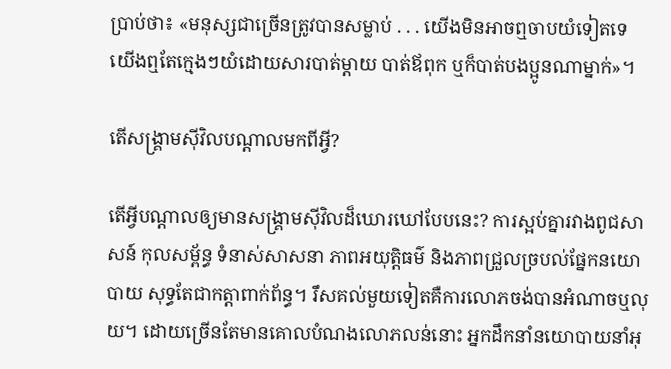ប្រាប់ថា៖ «មនុស្សជាច្រើនត្រូវបានសម្លាប់ . . . យើងមិនអាចឮចាបយំទៀតទេ យើងឮតែក្មេងៗយំដោយសារបាត់ម្ដាយ បាត់ឪពុក ឬក៏បាត់បងប្អូនណាម្នាក់»។

តើសង្គ្រាមស៊ីវិលបណ្ដាលមកពីអ្វី?

តើអ្វីបណ្ដាលឲ្យមានសង្គ្រាមស៊ីវិលដ៏ឃោរឃៅបែបនេះ? ការស្អប់គ្នារវាងពូជសាសន៍ កុលសម្ព័ន្ធ ទំនាស់សាសនា ភាពអយុត្ដិធម៌ និងភាពជ្រួលច្របល់ផ្នែកនយោបាយ សុទ្ធតែជាកត្ដាពាក់ព័ន្ធ។ រឹសគល់មួយទៀតគឺការលោភចង់បានអំណាចឬលុយ។ ដោយច្រើនតែមានគោលបំណងលោភលន់នោះ អ្នកដឹកនាំនយោបាយនាំអុ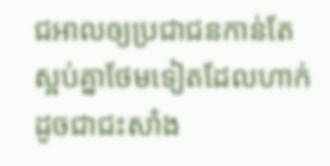ជអាលឲ្យប្រជាជនកាន់តែស្អប់គ្នាថែមទៀតដែលហាក់ដូចជាជះសាំង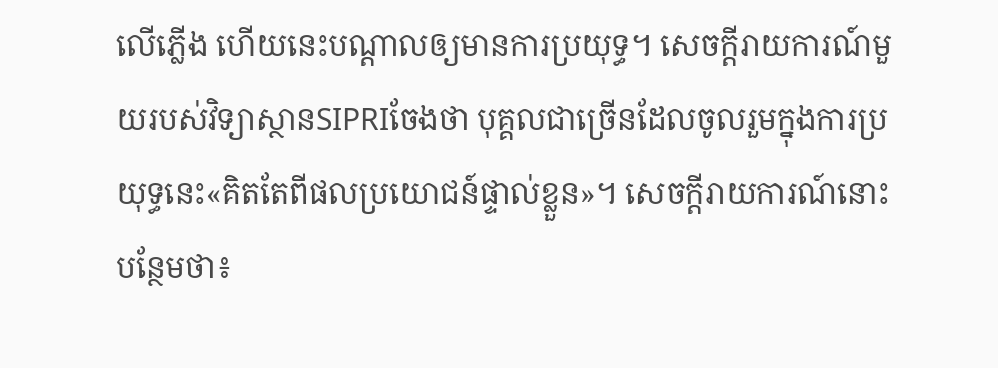លើភ្លើង ហើយនេះបណ្ដាលឲ្យមានការប្រយុទ្ធ។ សេចក្ដីរាយការណ៍មួយរបស់វិទ្យាស្ថានSIPRIចែងថា បុគ្គលជាច្រើនដែលចូលរួមក្នុងការប្រយុទ្ធនេះ«គិតតែពីផលប្រយោជន៍ផ្ទាល់ខ្លួន»។ សេចក្ដីរាយការណ៍នោះបន្ថែមថា៖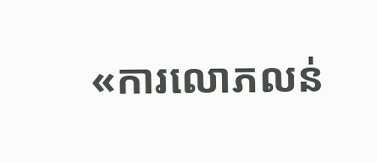«ការលោភលន់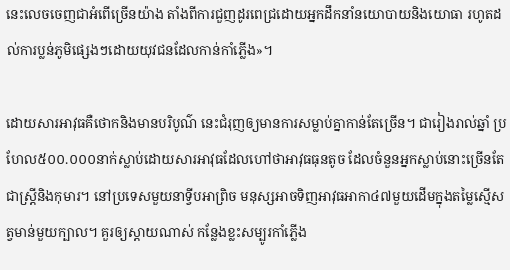នេះលេចចេញជាអំពើច្រើនយ៉ាង តាំងពីការជួញដូរពេជ្រដោយអ្នកដឹកនាំនយោបាយនិងយោធា រហូតដល់ការប្លន់ភូមិផ្សេងៗដោយយុវជនដែលកាន់កាំភ្លើង»។

ដោយសារអាវុធគឺថោកនិងមានបរិបូណ៌ នេះជំរុញឲ្យមានការសម្លាប់គ្នាកាន់តែច្រើន។ ជារៀងរាល់ឆ្នាំ ប្រហែល៥០០.០០០នាក់ស្លាប់ដោយសារអាវុធដែលហៅថាអាវុធធុនតូច ដែលចំនួនអ្នកស្លាប់នោះច្រើនតែជាស្ត្រីនិងកុមារ។ នៅប្រទេសមួយនាទ្វីបអាព្រិច មនុស្សអាចទិញអាវុធអាកា៤៧មួយដើមក្នុងតម្លៃស្មើសត្វមាន់មួយក្បាល។ គួរឲ្យស្ដាយណាស់ កន្លែងខ្លះសម្បូរកាំភ្លើង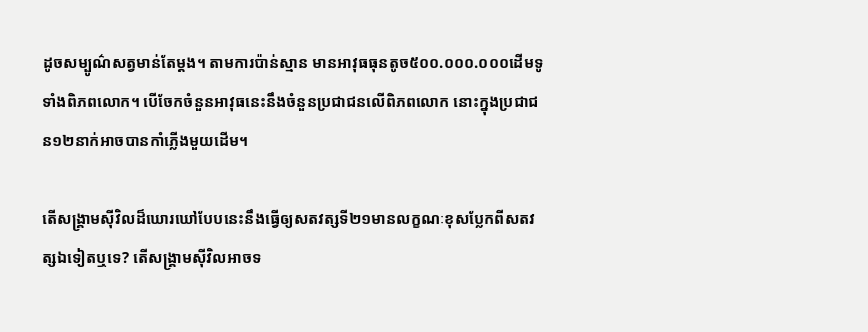ដូចសម្បូណ៌សត្វមាន់តែម្ដង។ តាមការប៉ាន់ស្មាន មានអាវុធធុនតូច៥០០.០០០.០០០ដើមទូទាំងពិភពលោក។ បើចែកចំនួនអាវុធនេះនឹងចំនួនប្រជាជនលើពិភពលោក នោះក្នុងប្រជាជន១២នាក់អាចបានកាំភ្លើងមួយដើម។

តើសង្គ្រាមស៊ីវិលដ៏ឃោរឃៅបែបនេះនឹងធ្វើឲ្យសតវត្សទី២១មានលក្ខណៈខុសប្លែកពីសតវត្សឯទៀតឬទេ? តើសង្គ្រាមស៊ីវិលអាចទ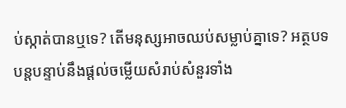ប់ស្កាត់បានឬទេ? តើមនុស្សអាចឈប់សម្លាប់គ្នាទេ? អត្ថបទបន្តបន្ទាប់នឹងផ្ដល់ចម្លើយសំរាប់សំនួរទាំង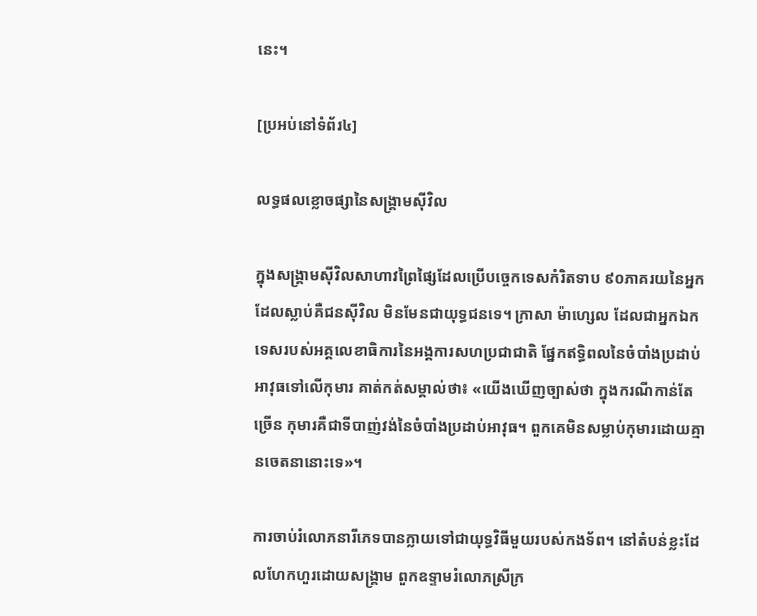នេះ។

[ប្រអប់នៅទំព័រ៤]

លទ្ធផលខ្លោចផ្សានៃសង្គ្រាមស៊ីវិល

ក្នុងសង្គ្រាមស៊ីវិលសាហាវព្រៃផ្សៃដែលប្រើបច្ចេកទេសកំរិតទាប ៩០ភាគរយនៃអ្នកដែលស្លាប់គឺជនស៊ីវិល មិនមែនជាយុទ្ធជនទេ។ ក្រាសា ម៉ាហ្សេល ដែលជាអ្នកឯកទេសរបស់អគ្គលេខាធិការនៃអង្គការសហប្រជាជាតិ ផ្នែកឥទ្ធិពលនៃចំបាំងប្រដាប់អាវុធទៅលើកុមារ គាត់កត់សម្គាល់ថា៖ «យើងឃើញច្បាស់ថា ក្នុងករណីកាន់តែច្រើន កុមារគឺជាទីបាញ់វង់នៃចំបាំងប្រដាប់អាវុធ។ ពួកគេមិនសម្លាប់កុមារដោយគ្មានចេតនានោះទេ»។

ការចាប់រំលោភនារីភេទបានក្លាយទៅជាយុទ្ធវិធីមួយរបស់កងទ័ព។ នៅតំបន់ខ្លះដែលហែកហួរដោយសង្គ្រាម ពួកឧទ្ទាមរំលោភស្រីក្រ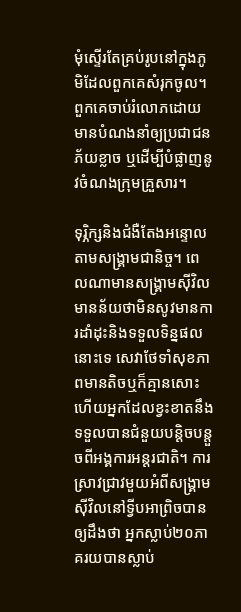មុំស្ទើរតែគ្រប់រូបនៅក្នុងភូមិដែលពួកគេសំរុកចូល។ ពួកគេចាប់រំលោភដោយមានបំណងនាំឲ្យប្រជាជនភ័យខ្លាច ឬដើម្បីបំផ្លាញនូវចំណងក្រុមគ្រួសារ។

ទុរ្ភិក្សនិងជំងឺតែងអន្ទោលតាមសង្គ្រាមជានិច្ច។ ពេលណាមានសង្គ្រាមស៊ីវិល មានន័យថាមិនសូវមានការដាំដុះនិងទទួលទិន្នផលនោះទេ សេវាថែទាំសុខភាពមានតិចឬក៏គ្មានសោះ ហើយអ្នកដែលខ្វះខាតនឹងទទួលបានជំនួយបន្ដិចបន្តួចពីអង្គការអន្តរជាតិ។ ការស្រាវជ្រាវមួយអំពីសង្គ្រាមស៊ីវិលនៅទ្វីបអាព្រិចបានឲ្យដឹងថា អ្នកស្លាប់២០ភាគរយបានស្លាប់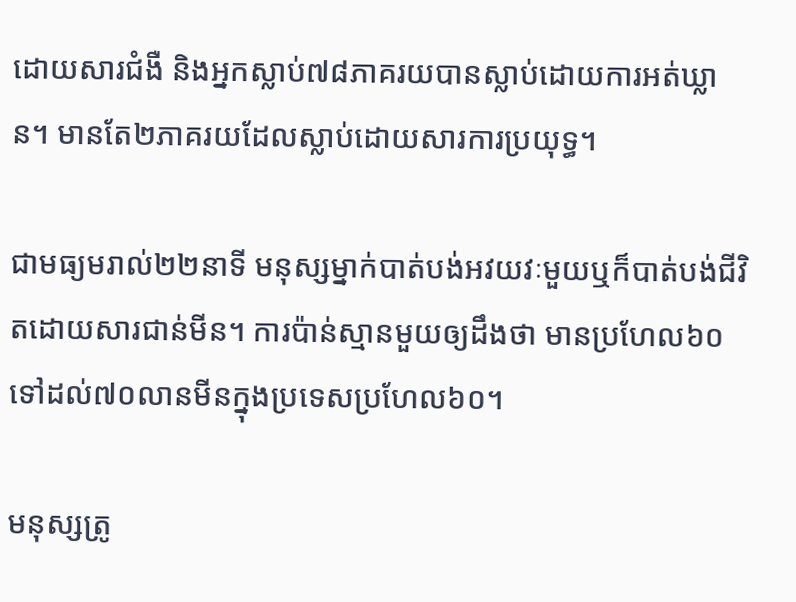ដោយសារជំងឺ និងអ្នកស្លាប់៧៨ភាគរយបានស្លាប់ដោយការអត់ឃ្លាន។ មានតែ២ភាគរយដែលស្លាប់ដោយសារការប្រយុទ្ធ។

ជាមធ្យមរាល់២២នាទី មនុស្សម្នាក់បាត់បង់អវយវៈមួយឬក៏បាត់បង់ជីវិតដោយសារជាន់មីន។ ការប៉ាន់ស្មានមួយឲ្យដឹងថា មានប្រហែល៦០ទៅដល់៧០លានមីនក្នុងប្រទេសប្រហែល៦០។

មនុស្សត្រូ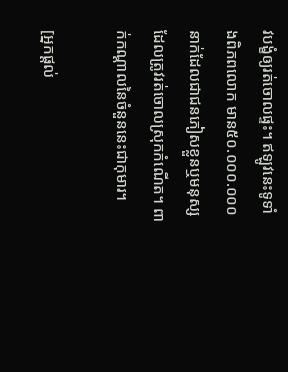វបង្ខំឲ្យរត់ចោលផ្ទះ។ ឥឡូវនេះទូទាំងពិភពលោក មាន៥០.០០០.០០០នាក់ដែលជាជនភៀសខ្លួនឬមនុស្សដែលត្រូវរត់ចោលស្រុកកំណើត។ ពាក់កណ្ដាលនៃចំនួននេះជាកុមារ។

[អ្នកផ្ដល់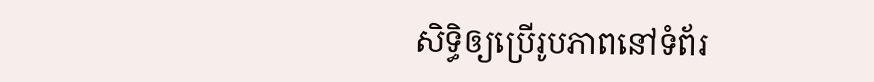សិទ្ធិឲ្យប្រើរូបភាពនៅទំព័រ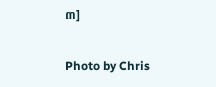៣]

Photo by Chris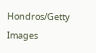Hondros/Getty Images